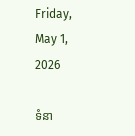Friday, May 1, 2026

ទំនា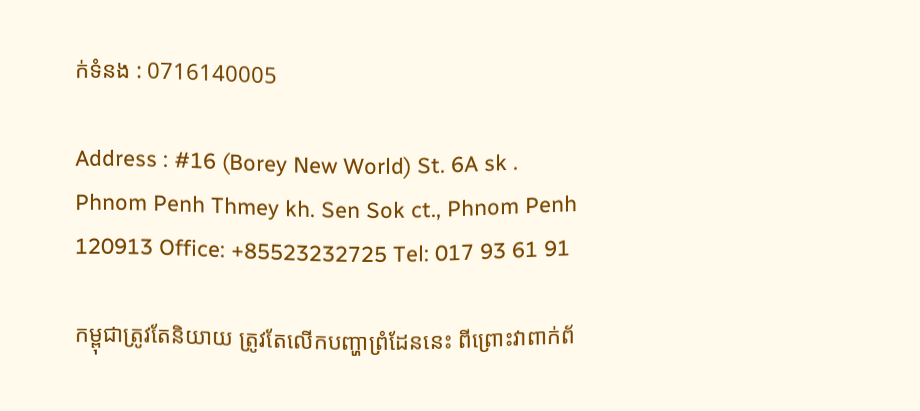ក់ទំនង : 0716140005

Address : #16 (Borey New World) St. 6A sk . Phnom Penh Thmey kh. Sen Sok ct., Phnom Penh 120913 Office: +85523232725 Tel: 017 93 61 91

កម្ពុជាត្រូវតែនិយាយ ត្រូវតែលើកបញ្ហាព្រំដែននេះ ពីព្រោះវាពាក់ព័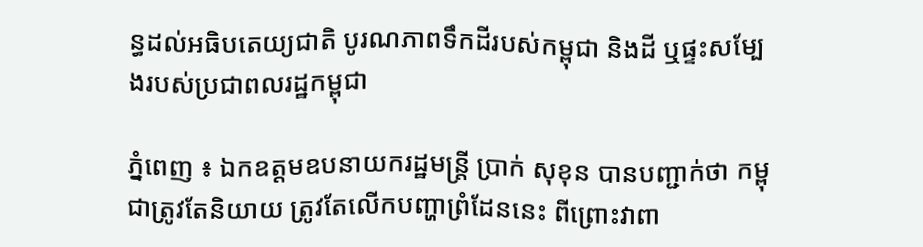ន្ធដល់អធិបតេយ្យជាតិ បូរណភាពទឹកដីរបស់កម្ពុជា និងដី ឬផ្ទះសម្បែងរបស់ប្រជាពលរដ្ឋកម្ពុជា

ភ្នំពេញ ៖ ឯកឧត្តមឧបនាយករដ្ឋមន្ត្រី ប្រាក់ សុខុន បានបញ្ជាក់ថា កម្ពុជាត្រូវតែនិយាយ ត្រូវតែលើកបញ្ហាព្រំដែននេះ ពីព្រោះវាពា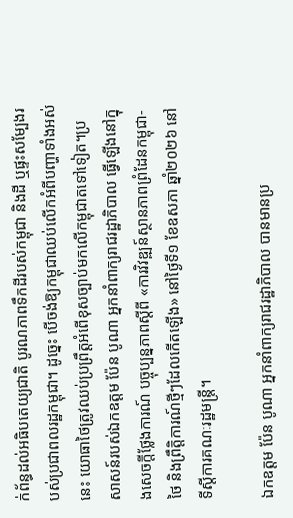ក់ព័ន្ធដល់អធិបតេយ្យជាតិ បូរណភាពទឹកដីរបស់កម្ពុជា និងដី ឬផ្ទះសម្បែងរបស់ប្រជាពលរដ្ឋកម្ពុជា។ ដូច្នេះ បើចង់ឱ្យកម្ពុជាឈប់លើកអំពីបញ្ហាទាំងអស់នេះ យោធាថៃត្រូវឈប់ប្រព្រឹត្តអំពើខុសច្បាប់មកលើកម្ពុជាតទៅទៀត។ប្រសាសន៍របស់ឯកឧត្តម ប៉ែន បូណា អ្នកនាំពាក្យរាជរដ្ឋាភិបាល ធ្វើឡើងនៅក្នុងសេចក្តីថ្លែងការណ៍ បច្ចុប្បន្នភាពស្តីពី «ការវិវឌ្ឍន៍ស្ថានភាពព្រំដែនកម្ពុជា-ថៃ និងព្រឹត្តិការណ៍ថ្មីៗដែលកើតឡើង» នៅថ្ងៃទី១ ខែឧសភា ឆ្នាំ២០២៦ នៅទីស្តីការគណៈរដ្ឋមន្ត្រី។

ឯកឧត្តម ប៉ែន បូណា អ្នកនាំពាក្យរាជរដ្ឋាភិបាល បានមានប្រ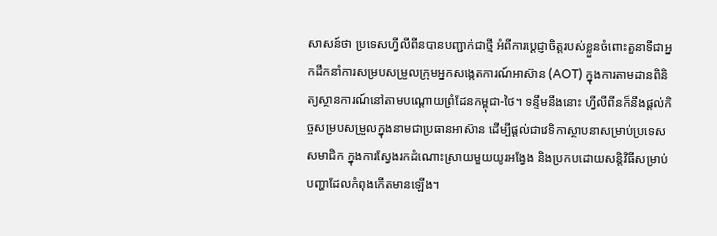សាសន៍ថា ប្រទេសហ្វីលីពីនបានបញ្ជាក់ជាថ្មី អំពីការប្តេជ្ញាចិត្តរបស់ខ្លួនចំពោះតួនាទីជាអ្នកដឹកនាំការសម្របសម្រួលក្រុមអ្នកសង្កេតការណ៍អាស៊ាន (AOT) ក្នុងការតាមដានពិនិត្យស្ថានការណ៍នៅតាមបណ្តោយព្រំដែនកម្ពុជា-ថៃ។ ទន្ទឹមនឹងនោះ ហ្វីលីពីនក៏នឹងផ្តល់កិច្ចសម្របសម្រួលក្នុងនាមជាប្រធានអាស៊ាន ដើម្បីផ្តល់ជាវេទិកាស្ថាបនាសម្រាប់ប្រទេសសមាជិក ក្នុងការស្វែងរកដំណោះស្រាយមួយយូរអង្វែង និងប្រកបដោយសន្តិវិធីសម្រាប់បញ្ហាដែលកំពុងកើតមានឡើង។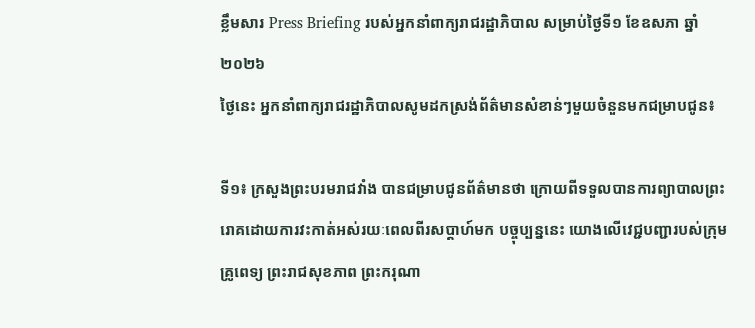ខ្លឹមសារ Press Briefing របស់អ្នកនាំពាក្យរាជរដ្ឋាភិបាល សម្រាប់ថ្ងៃទី១ ខែឧសភា ឆ្នាំ២០២៦
ថ្ងៃនេះ អ្នកនាំពាក្យរាជរដ្ឋាភិបាលសូមដកស្រង់ព័ត៌មានសំខាន់ៗមួយចំនួនមកជម្រាបជូន៖

ទី១៖ ក្រសួងព្រះបរមរាជវាំង បានជម្រាបជូនព័ត៌មានថា ក្រោយពីទទួលបានការព្យាបាលព្រះរោគដោយការវះកាត់អស់រយៈពេលពីរសប្តាហ៍មក បច្ចុប្បន្ននេះ យោងលើវេជ្ជបញ្ជារបស់ក្រុមគ្រូពេទ្យ ព្រះរាជសុខភាព ព្រះករុណា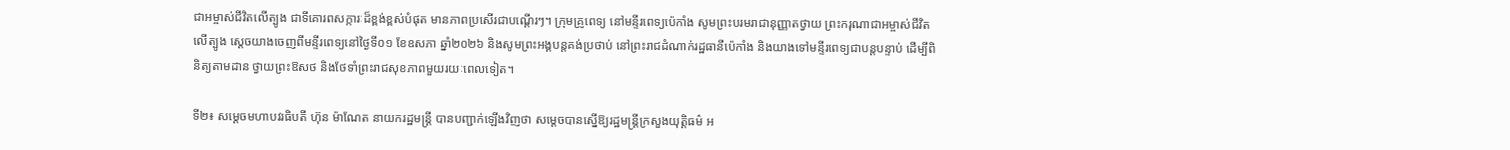ជាអម្ចាស់ជីវិតលើត្បូង ជាទីគោរពសក្ការៈដ៏ខ្ពង់ខ្ពស់បំផុត មានភាពប្រសើរជាបណ្តើរៗ។ ក្រុមគ្រូពេទ្យ នៅមន្ទីរពេទ្យប៉េកាំង សូមព្រះបរមរាជានុញ្ញាតថ្វាយ ព្រះករុណាជាអម្ចាស់ជីវិតលើត្បូង ស្តេចយាងចេញពីមន្ទីរពេទ្យនៅថ្ងៃទី០១ ខែឧសភា ឆ្នាំ២០២៦ និងសូមព្រះអង្គបន្តគង់ប្រថាប់ នៅព្រះរាជដំណាក់រដ្ឋធានីប៉េកាំង និងយាងទៅមន្ទីរពេទ្យជាបន្តបន្ទាប់ ដើម្បីពិនិត្យតាមដាន ថ្វាយព្រះឱសថ និងថែទាំព្រះរាជសុខភាពមួយរយៈពេលទៀត។

ទី២៖ សម្តេចមហាបវរធិបតី ហ៊ុន ម៉ាណែត នាយករដ្ឋមន្ត្រី បានបញ្ជាក់ឡើងវិញថា សម្តេចបានស្នើឱ្យរដ្ឋមន្ត្រីក្រសួងយុត្តិធម៌ អ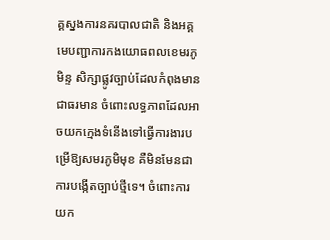គ្គស្នងការនគរបាលជាតិ និងអគ្គមេបញ្ជាការកងយោធពលខេមរភូមិន្ទ សិក្សាផ្លូវច្បាប់ដែលកំពុងមានជាធរមាន ចំពោះលទ្ធភាពដែលអាចយកក្មេងទំនើងទៅធ្វើការងារបម្រើឱ្យសមរភូមិមុខ គឺមិនមែនជាការបង្កើតច្បាប់ថ្មីទេ។ ចំពោះការយក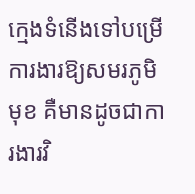ក្មេងទំនើងទៅបម្រើការងារឱ្យសមរភូមិមុខ គឺមានដូចជាការងារវិ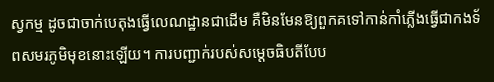ស្វកម្ម ដូចជាចាក់បេតុងធ្វើលេណដ្ឋានជាដើម គឺមិនមែនឱ្យពួកគទៅកាន់កាំភ្លើងធ្វើជាកងទ័ពសមរភូមិមុខនោះឡើយ។ ការបញ្ជាក់របស់សម្តេចធិបតីបែប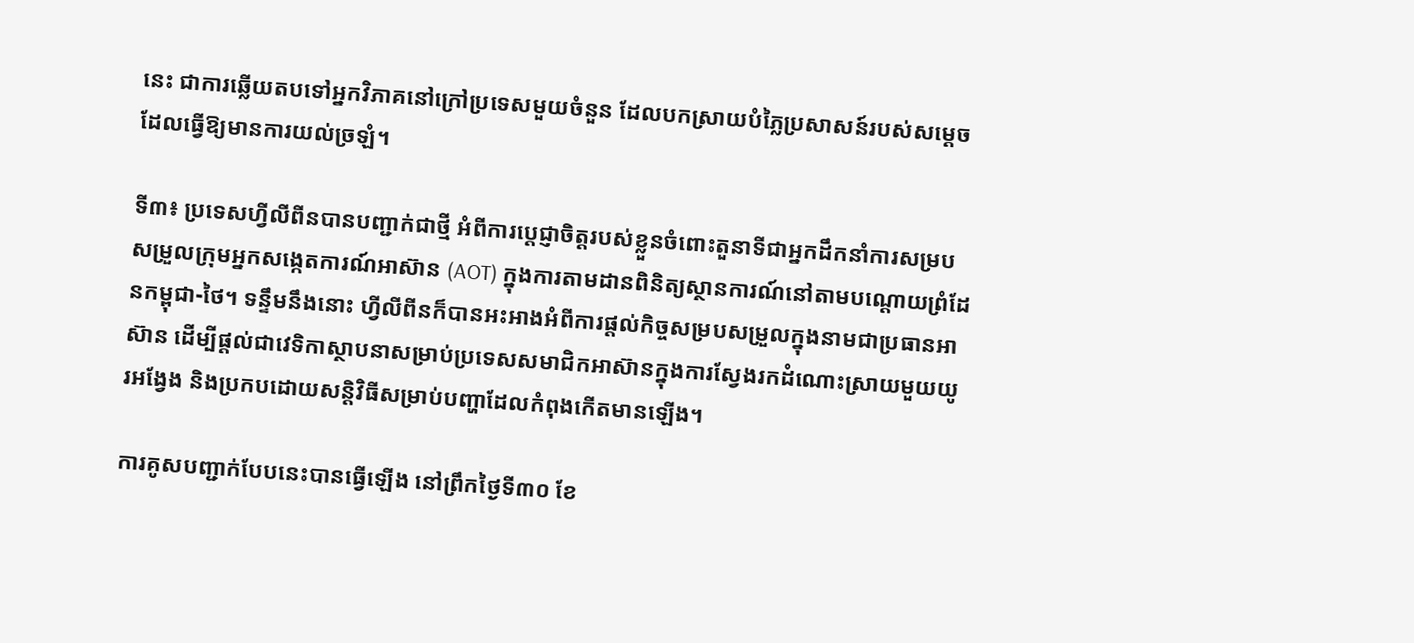នេះ ជាការឆ្លើយតបទៅអ្នកវិភាគនៅក្រៅប្រទេសមួយចំនួន ដែលបកស្រាយបំភ្លៃប្រសាសន៍របស់សម្តេចដែលធ្វើឱ្យមានការយល់ច្រឡំ។

ទី៣៖ ប្រទេសហ្វីលីពីនបានបញ្ជាក់ជាថ្មី អំពីការប្តេជ្ញាចិត្តរបស់ខ្លួនចំពោះតួនាទីជាអ្នកដឹកនាំការសម្របសម្រួលក្រុមអ្នកសង្កេតការណ៍អាស៊ាន (AOT) ក្នុងការតាមដានពិនិត្យស្ថានការណ៍នៅតាមបណ្តោយព្រំដែនកម្ពុជា-ថៃ។ ទន្ទឹមនឹងនោះ ហ្វីលីពីនក៏បានអះអាងអំពីការផ្តល់កិច្ចសម្របសម្រួលក្នុងនាមជាប្រធានអាស៊ាន ដើម្បីផ្តល់ជាវេទិកាស្ថាបនាសម្រាប់ប្រទេសសមាជិកអាស៊ានក្នុងការស្វែងរកដំណោះស្រាយមួយយូរអង្វែង និងប្រកបដោយសន្តិវិធីសម្រាប់បញ្ហាដែលកំពុងកើតមានឡើង។

ការគូសបញ្ជាក់បែបនេះបានធ្វើឡើង នៅព្រឹកថ្ងៃទី៣០ ខែ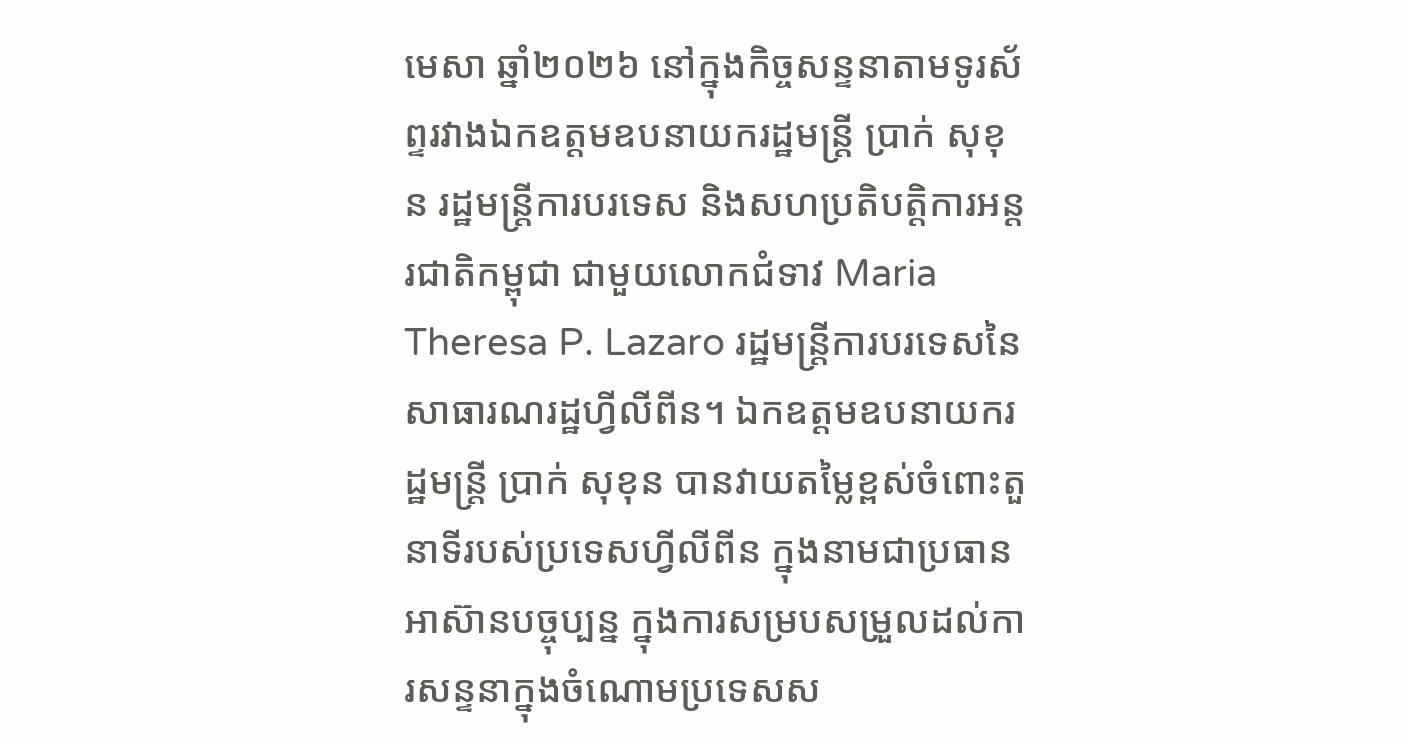មេសា ឆ្នាំ២០២៦ នៅក្នុងកិច្ចសន្ទនាតាមទូរស័ព្ទរវាងឯកឧត្តមឧបនាយករដ្ឋមន្ត្រី ប្រាក់ សុខុន រដ្ឋមន្ត្រីការបរទេស និងសហប្រតិបត្តិការអន្តរជាតិកម្ពុជា ជាមួយលោកជំទាវ Maria Theresa P. Lazaro រដ្ឋមន្ត្រីការបរទេសនៃសាធារណរដ្ឋហ្វីលីពីន។ ឯកឧត្តមឧបនាយករដ្ឋមន្ត្រី ប្រាក់ សុខុន បានវាយតម្លៃខ្ពស់ចំពោះតួនាទីរបស់ប្រទេសហ្វីលីពីន ក្នុងនាមជាប្រធានអាស៊ានបច្ចុប្បន្ន ក្នុងការសម្របសម្រួលដល់ការសន្ទនាក្នុងចំណោមប្រទេសស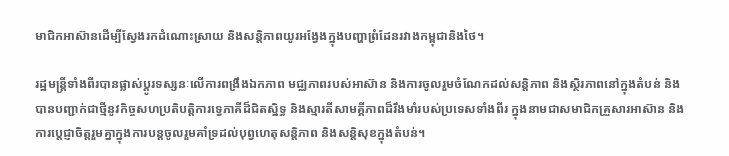មាជិកអាស៊ានដើម្បីស្វែងរកដំណោះស្រាយ និងសន្តិភាពយូរអង្វែងក្នុងបញ្ហាព្រំដែនរវាងកម្ពុជានិងថៃ។

រដ្ឋមន្ត្រីទាំងពីរបានផ្លាស់ប្តូរទស្សនៈលើការពង្រឹងឯកភាព មជ្ឈភាពរបស់អាស៊ាន និងការចូលរួមចំណែកដល់សន្តិភាព និងស្ថិរភាពនៅក្នុងតំបន់ និងបានបញ្ជាក់ជាថ្មីនូវកិច្ចសហប្រតិបត្តិការទ្វេភាគីដ៏ជិតស្និទ្ធ និងស្មារតីសាមគ្គីភាពដ៏រឹងមាំរបស់ប្រទេសទាំងពីរ ក្នុងនាមជាសមាជិកគ្រួសារអាស៊ាន និងការប្តេជ្ញាចិត្តរួមគ្នាក្នុងការបន្តចូលរួមគាំទ្រដល់បុព្វហេតុសន្តិភាព និងសន្តិសុខក្នុងតំបន់។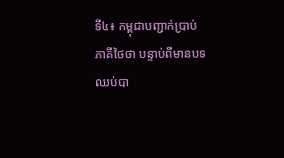ទី៤៖ កម្ពុជាបញ្ជាក់ប្រាប់ភាគីថៃថា បន្ទាប់ពីមានបទឈប់បា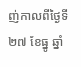ញ់កាលពីថ្ងៃទី២៧ ខែធ្នូ ឆ្នាំ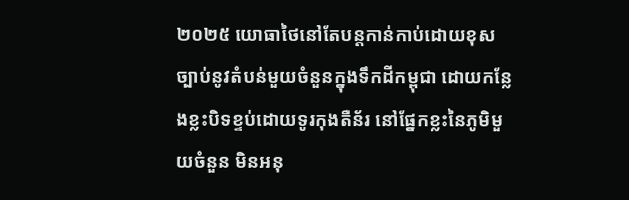២០២៥ យោធាថៃនៅតែបន្តកាន់កាប់ដោយខុសច្បាប់នូវតំបន់មួយចំនួនក្នុងទឹកដីកម្ពុជា ដោយកន្លែងខ្លះបិទខ្ទប់ដោយទូរកុងតឺន័រ នៅផ្នែកខ្លះនៃភូមិមួយចំនួន មិនអនុ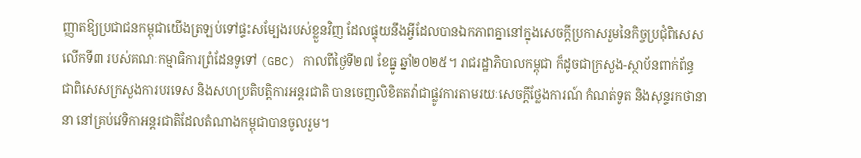ញ្ញាតឱ្យប្រជាជនកម្ពុជាយើងត្រឡប់ទៅផ្ទះសម្បែងរបស់ខ្លួនវិញ ដែលផ្ទុយនឹងអ្វីដែលបានឯកភាពគ្នានៅក្នុងសេចក្តីប្រកាសរួមនៃកិច្ចប្រជុំពិសេសលើកទី៣ របស់គណៈកម្មាធិការព្រំដែនទូទៅ (GBC) កាលពីថ្ងៃទី២៧ ខែធ្នូ ឆ្នាំ២០២៥។ រាជរដ្ឋាភិបាលកម្ពុជា ក៏ដូចជាក្រសួង-ស្ថាប័នពាក់ព័ន្ធ ជាពិសេសក្រសួងការបរទេស និងសហប្រតិបត្តិការអន្តរជាតិ បានចេញលិខិតតវ៉ាជាផ្លូវការតាមរយៈសេចក្តីថ្លែងការណ៍ កំណត់ទូត និងសុន្ទរកថានានា នៅគ្រប់វេទិកាអន្តរជាតិដែលតំណាងកម្ពុជាបានចូលរួម។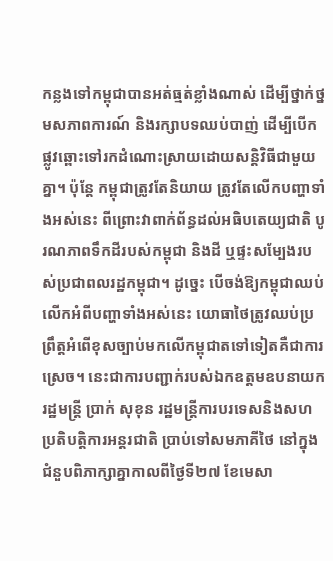កន្លងទៅកម្ពុជាបានអត់ធ្មត់ខ្លាំងណាស់ ដើម្បីថ្នាក់ថ្នមសភាពការណ៍ និងរក្សាបទឈប់បាញ់ ដើម្បីបើកផ្លូវឆ្ពោះទៅរកដំណោះស្រាយដោយសន្តិវិធីជាមួយគ្នា។ ប៉ុន្តែ កម្ពុជាត្រូវតែនិយាយ ត្រូវតែលើកបញ្ហាទាំងអស់នេះ ពីព្រោះវាពាក់ព័ន្ធដល់អធិបតេយ្យជាតិ បូរណភាពទឹកដីរបស់កម្ពុជា និងដី ឬផ្ទះសម្បែងរបស់ប្រជាពលរដ្ឋកម្ពុជា។ ដូច្នេះ បើចង់ឱ្យកម្ពុជាឈប់លើកអំពីបញ្ហាទាំងអស់នេះ យោធាថៃត្រូវឈប់ប្រព្រឹត្តអំពើខុសច្បាប់មកលើកម្ពុជាតទៅទៀតគឺជាការស្រេច។ នេះជាការបញ្ជាក់របស់ឯកឧត្តមឧបនាយករដ្ឋមន្ត្រី ប្រាក់ សុខុន រដ្ឋមន្ត្រីការបរទេសនិងសហប្រតិបត្តិការអន្តរជាតិ ប្រាប់ទៅសមភាគីថៃ នៅក្នុងជំនួបពិភាក្សាគ្នាកាលពីថ្ងៃទី២៧ ខែមេសា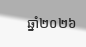ឆ្នាំ២០២៦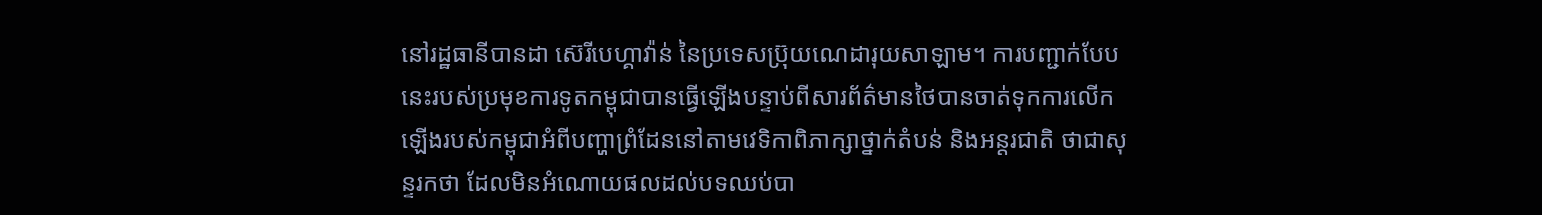នៅរដ្ឋធានីបានដា ស៊េរីបេហ្គាវ៉ាន់ នៃប្រទេសប្រ៊ុយណេដារុយសាឡាម។ ការបញ្ជាក់បែបនេះរបស់ប្រមុខការទូតកម្ពុជាបានធ្វើឡើងបន្ទាប់ពីសារព័ត៌មានថៃបានចាត់ទុកការលើកឡើងរបស់កម្ពុជាអំពីបញ្ហាព្រំដែននៅតាមវេទិកាពិភាក្សាថ្នាក់តំបន់ និងអន្តរជាតិ ថាជាសុន្ទរកថា ដែលមិនអំណោយផលដល់បទឈប់បា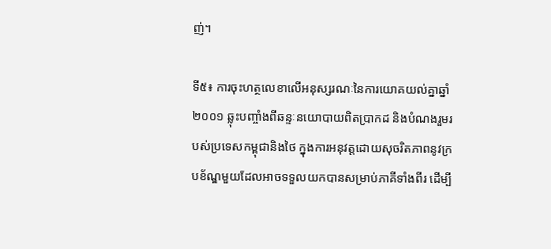ញ់។

ទី៥៖ ការចុះហត្ថលេខាលើអនុស្សរណៈនៃការយោគយល់គ្នាឆ្នាំ២០០១ ឆ្លុះបញ្ចាំងពីឆន្ទៈនយោបាយពិតប្រាកដ និងបំណងរួមរបស់ប្រទេសកម្ពុជានិងថៃ ក្នុងការអនុវត្តដោយសុចរិតភាពនូវក្របខ័ណ្ឌមួយដែលអាចទទួលយកបានសម្រាប់ភាគីទាំងពីរ ដើម្បី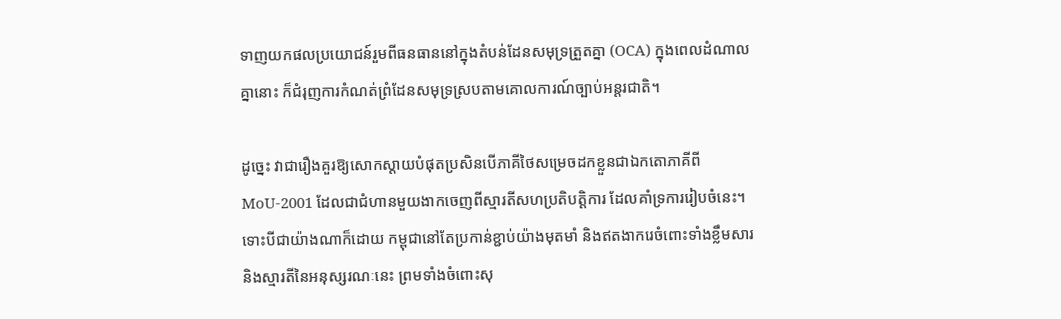ទាញយកផលប្រយោជន៍រួមពីធនធាននៅក្នុងតំបន់ដែនសមុទ្រត្រួតគ្នា (OCA) ក្នុងពេលដំណាលគ្នានោះ ក៏ជំរុញការកំណត់ព្រំដែនសមុទ្រស្របតាមគោលការណ៍ច្បាប់អន្តរជាតិ។

ដូច្នេះ វាជារឿងគួរឱ្យសោកស្តាយបំផុតប្រសិនបើភាគីថៃសម្រេចដកខ្លួនជាឯកតោភាគីពី MoU-2001 ដែលជាជំហានមួយងាកចេញពីស្មារតីសហប្រតិបត្តិការ ដែលគាំទ្រការរៀបចំនេះ។ ទោះបីជាយ៉ាងណាក៏ដោយ កម្ពុជានៅតែប្រកាន់ខ្ជាប់យ៉ាងមុតមាំ និងឥតងាករេចំពោះទាំងខ្លឹមសារនិងស្មារតីនៃអនុស្សរណៈនេះ ព្រមទាំងចំពោះសុ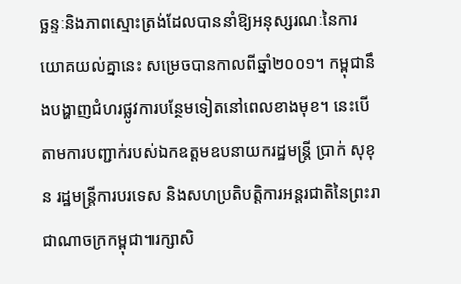ច្ឆន្ទៈនិងភាពស្មោះត្រង់ដែលបាននាំឱ្យអនុស្សរណៈនៃការយោគយល់គ្នានេះ សម្រេចបានកាលពីឆ្នាំ២០០១។ កម្ពុជានឹងបង្ហាញជំហរផ្លូវការបន្ថែមទៀតនៅពេលខាងមុខ។ នេះបើតាមការបញ្ជាក់របស់ឯកឧត្តមឧបនាយករដ្ឋមន្ត្រី ប្រាក់ សុខុន រដ្ឋមន្ត្រីការបរទេស និងសហប្រតិបត្តិការអន្តរជាតិនៃព្រះរាជាណាចក្រកម្ពុជា៕រក្សាសិ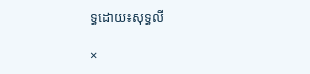ទ្ធដោយ៖សុទ្ធលី

×